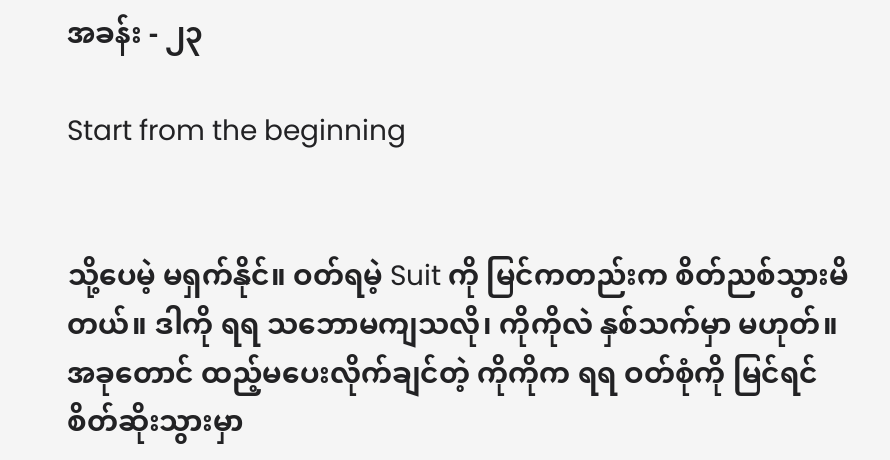အခန်း - ၂၃

Start from the beginning


သို့ပေမဲ့ မရှက်နိုင်။ ဝတ်ရမဲ့ Suit ကို မြင်ကတည်းက စိတ်ညစ်သွားမိတယ်။ ဒါကို ရရ သဘောမကျသလို၊ ကိုကိုလဲ နှစ်သက်မှာ မဟုတ်။ အခုတောင် ထည့်မပေးလိုက်ချင်တဲ့ ကိုကိုက ရရ ဝတ်စုံကို မြင်ရင် စိတ်ဆိုးသွားမှာ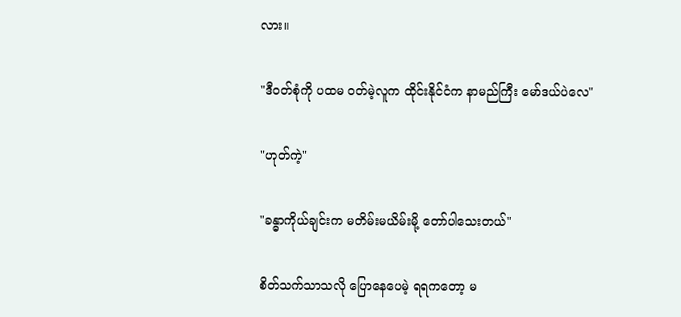လား။

"ဒီဝတ်စုံကို ပထမ ဝတ်မဲ့လူက ထိုင်းနိုင်ငံက နာမည်ကြီး မော်ဒယ်ပဲလေ"

"ဟုတ်ကဲ့"

"ခန္ဓာကိုယ်ချင်းက မတိမ်းမယိမ်းမို့ တော်ပါသေးတယ်"

စိတ်သက်သာသလို ပြောနေပေမဲ့ ရရကတော့ မ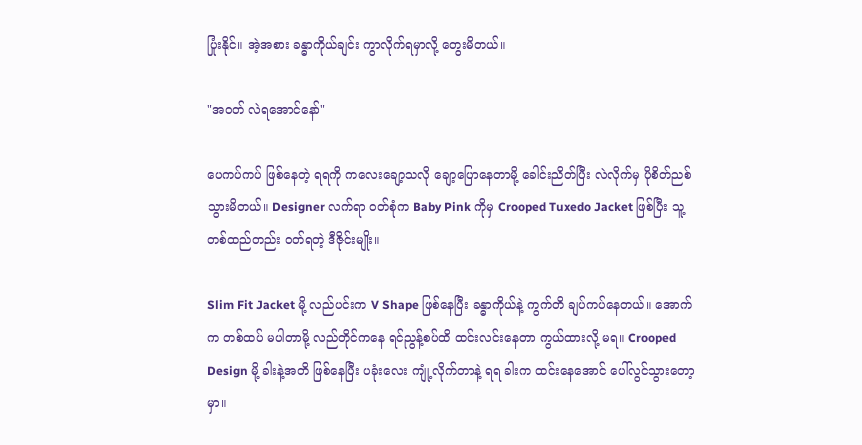ပြုံးနိုင်။ အဲ့အစား ခန္ဓာကိုယ်ချင်း ကွာလိုက်ရမှာလို့ တွေးမိတယ်။

"အဝတ် လဲရအောင်နော်"

ပေကပ်ကပ် ဖြစ်နေတဲ့ ရရကို ကလေးချော့သလို ချော့ပြောနေတာမို့ ခေါင်းညိတ်ပြီး လဲလိုက်မှ ပိုစိတ်ညစ်သွားမိတယ်။ Designer လက်ရာ ဝတ်စုံက Baby Pink ကိုမှ Crooped Tuxedo Jacket ဖြစ်ပြီး သူ့တစ်ထည်တည်း ဝတ်ရတဲ့ ဒီဇိုင်းမျိုး။

Slim Fit Jacket မို့ လည်ပင်းက V Shape ဖြစ်နေပြီး ခန္ဓာကိုယ်နဲ့ ကွက်တိ ချပ်ကပ်နေတယ်။ အောက်က တစ်ထပ် မပါတာမို့ လည်တိုင်ကနေ ရင်ညွန့်စပ်ထိ ထင်းလင်းနေတာ ကွယ်ထားလို့ မရ။ Crooped Design မို့ ခါးနဲ့အတိ ဖြစ်နေပြီး ပခုံးလေး ကျုံ့လိုက်တာနဲ့ ရရ ခါးက ထင်းနေအောင် ပေါ်လွင်သွားတော့မှာ။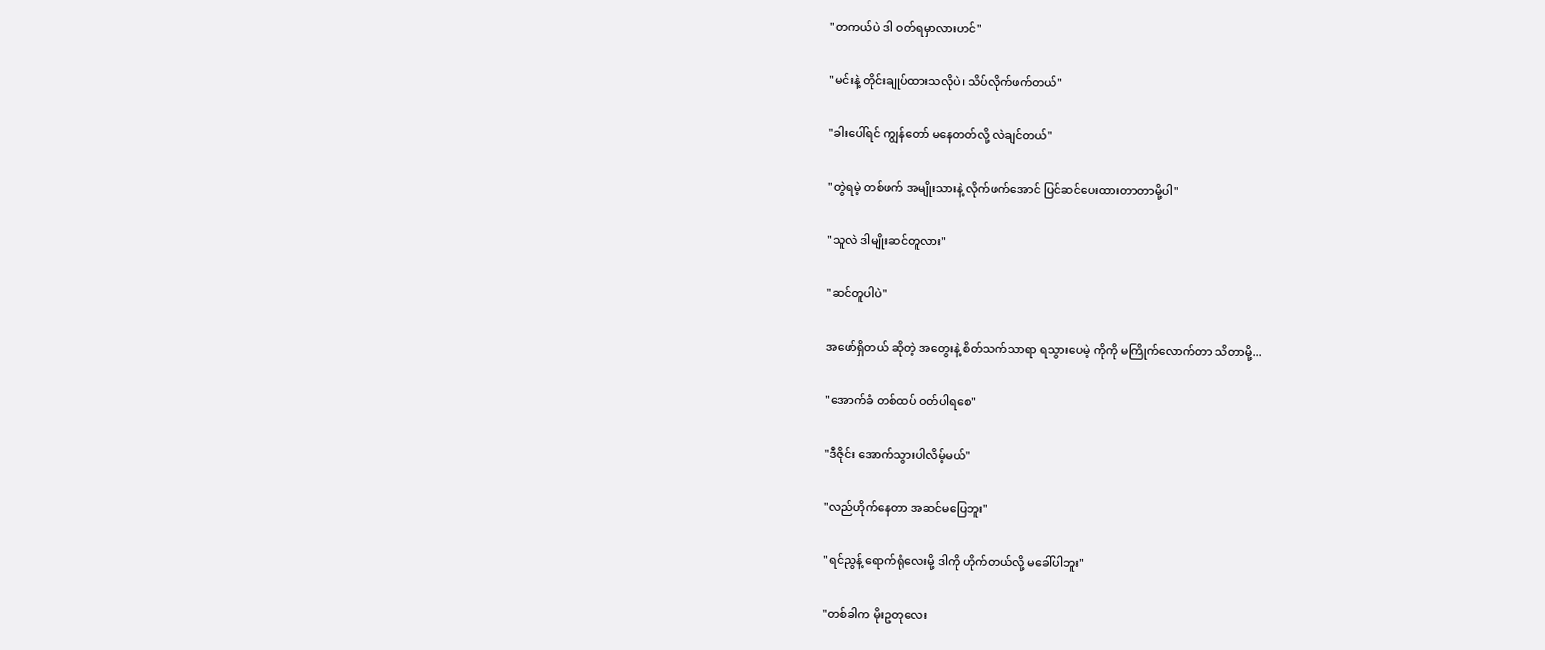"တကယ်ပဲ ဒါ ဝတ်ရမှာလားဟင်"

"မင်းနဲ့ တိုင်းချုပ်ထားသလိုပဲ၊ သိပ်လိုက်ဖက်တယ်"

"ခါးပေါ်ရင် ကျွန်တော် မနေတတ်လို့ လဲချင်တယ်"

"တွဲရမဲ့ တစ်ဖက် အမျိုးသားနဲ့ လိုက်ဖက်အောင် ပြင်ဆင်ပေးထားတာတာမို့ပါ"

"သူလဲ ဒါမျိုးဆင်တူလား"

"ဆင်တူပါပဲ"

အဖော်ရှိတယ် ဆိုတဲ့ အတွေးနဲ့ စိတ်သက်သာရာ ရသွားပေမဲ့ ကိုကို မကြိုက်လောက်တာ သိတာမို့...

"အောက်ခံ တစ်ထပ် ဝတ်ပါရစေ"

"ဒီဇိုင်း အောက်သွားပါလိမ့်မယ်"

"လည်ဟိုက်နေတာ အဆင်မပြေဘူး"

"ရင်ညွန့် ရောက်ရုံလေးမို့ ဒါကို ဟိုက်တယ်လို့ မခေါ်ပါဘူး"

"တစ်ခါက မိုးဥတုလေး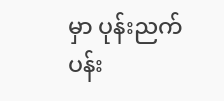မှာ ပုန်းညက်ပန်း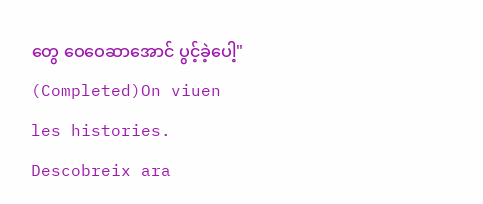တွေ ဝေဝေဆာအောင် ပွင့်ခဲ့ပေါ့" (Completed)On viuen les histories. Descobreix ara